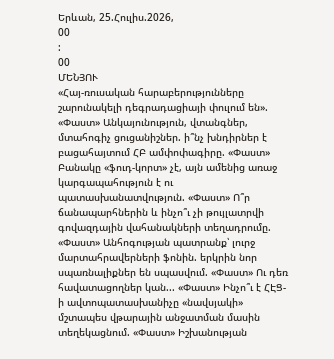Երևան, 25.Հուլիս.2026,
00
:
00
ՄԵՆՅՈՒ
«Հայ-ռուսական հարաբերությունները շարունակելի դեգրադացիայի փուլում են». «Փաստ» Անկայունություն, վտանգներ, մտահոգիչ ցուցանիշներ. ի՞նչ խնդիրներ է բացահայտում ՀԲ ամփոփագիրը. «Փաստ» Բանակը «ֆուդ-կորտ» չէ, այն ամենից առաջ կարգապահություն է ու պատասխանատվություն. «Փաստ» Ո՞ր ճանապարհներին և ինչո՞ւ չի թույլատրվի գովազդային վահանակների տեղադրումը. «Փաստ» Անհոգության պատրանք՝ լուրջ մարտահրավերների ֆոնին. երկրին նոր սպառնալիքներ են սպասվում. «Փաստ» Ու դեռ հավատացողներ կան... «Փաստ» Ինչո՞ւ է ՀԷՑ-ի ավտոպատասխանիչը «նավսյակի» մշտապես վթարային անջատման մասին տեղեկացնում. «Փաստ» Իշխանության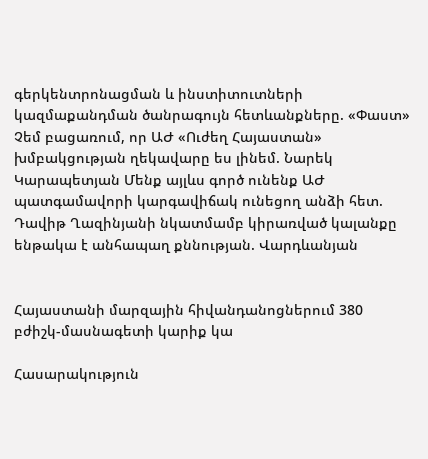գերկենտրոնացման և ինստիտուտների կազմաքանդման ծանրագույն հետևանքները. «Փաստ» Չեմ բացառում, որ ԱԺ «Ուժեղ Հայաստան» խմբակցության ղեկավարը ես լինեմ. Նարեկ Կարապետյան Մենք այլևս գործ ունենք ԱԺ պատգամավորի կարգավիճակ ունեցող անձի հետ. Դավիթ Ղազինյանի նկատմամբ կիրառված կալանքը ենթակա է անհապաղ քննության. Վարդևանյան


Հայաստանի մարզային հիվանդանոցներում 380 բժիշկ-մասնագետի կարիք կա

Հասարակություն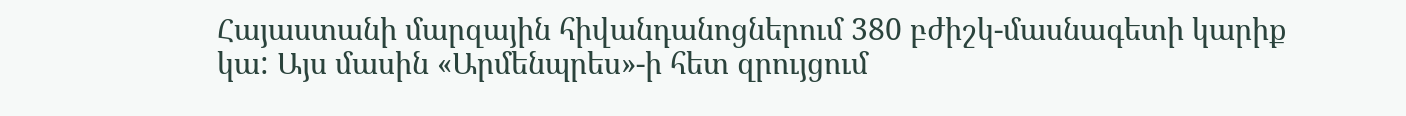Հայաստանի մարզային հիվանդանոցներում 380 բժիշկ-մասնագետի կարիք կա: Այս մասին «Արմենպրես»-ի հետ զրույցում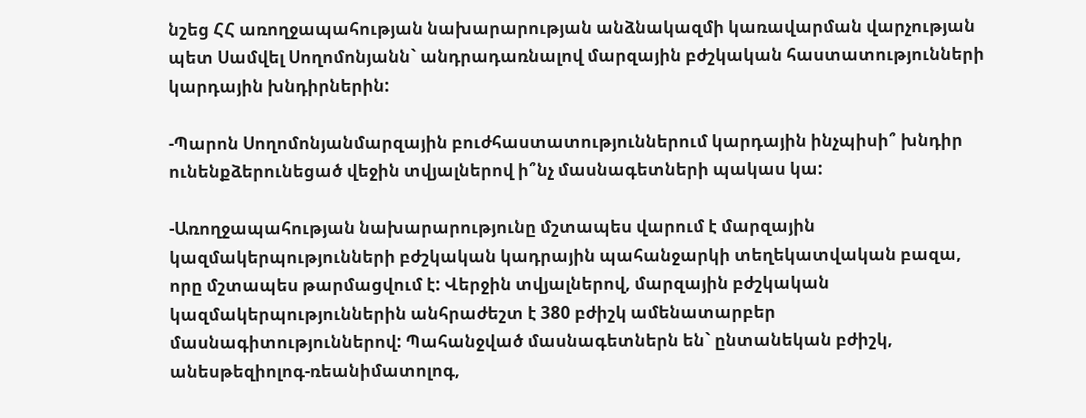նշեց ՀՀ առողջապահության նախարարության անձնակազմի կառավարման վարչության պետ Սամվել Սողոմոնյանն` անդրադառնալով մարզային բժշկական հաստատությունների կարդային խնդիրներին:

-Պարոն Սողոմոնյանմարզային բուժհաստատություններում կարդային ինչպիսի՞ խնդիր ունենքձերունեցած վեջին տվյալներով ի՞նչ մասնագետների պակաս կա:

-Առողջապահության նախարարությունը մշտապես վարում է մարզային կազմակերպությունների բժշկական կադրային պահանջարկի տեղեկատվական բազա, որը մշտապես թարմացվում է: Վերջին տվյալներով, մարզային բժշկական կազմակերպություններին անհրաժեշտ է 380 բժիշկ ամենատարբեր մասնագիտություններով: Պահանջված մասնագետներն են` ընտանեկան բժիշկ, անեսթեզիոլոգ-ռեանիմատոլոգ,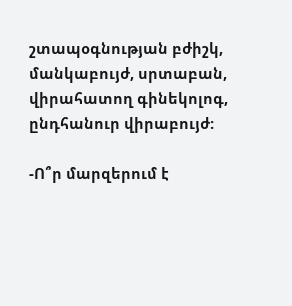շտապօգնության բժիշկ, մանկաբույժ, սրտաբան, վիրահատող գինեկոլոգ, ընդհանուր վիրաբույժ:

-Ո՞ր մարզերում է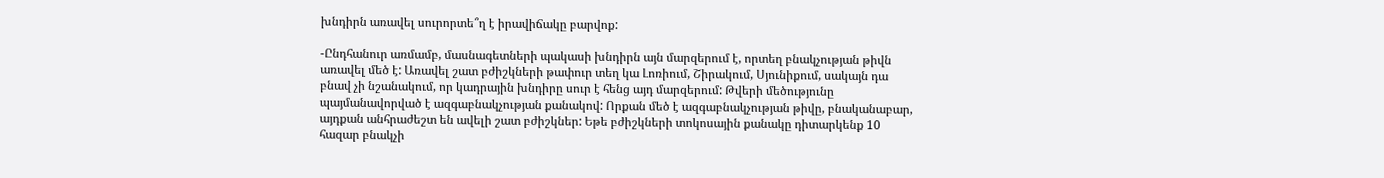խնդիրն առավել սուրորտե՞ղ է իրավիճակը բարվոք:

-Ընդհանուր առմամբ, մասնագետների պակասի խնդիրն այն մարզերում է, որտեղ բնակչության թիվն առավել մեծ է: Առավել շատ բժիշկների թափուր տեղ կա Լոռիում, Շիրակում, Սյունիքում, սակայն դա բնավ չի նշանակում, որ կադրային խնդիրը սուր է հենց այդ մարզերում: Թվերի մեծությունը պայմանավորված է ազգաբնակչության քանակով: Որքան մեծ է ազգաբնակչության թիվը, բնականաբար, այդքան անհրաժեշտ են ավելի շատ բժիշկներ: Եթե բժիշկների տոկոսային քանակը դիտարկենք 10 հազար բնակչի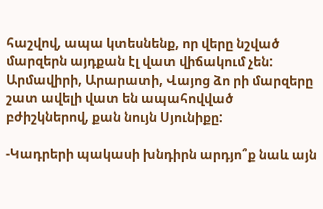հաշվով, ապա կտեսնենք, որ վերը նշված մարզերն այդքան էլ վատ վիճակում չեն: Արմավիրի, Արարատի, Վայոց ձո րի մարզերը շատ ավելի վատ են ապահովված բժիշկներով, քան նույն Սյունիքը:

-Կադրերի պակասի խնդիրն արդյո՞ք նաև այն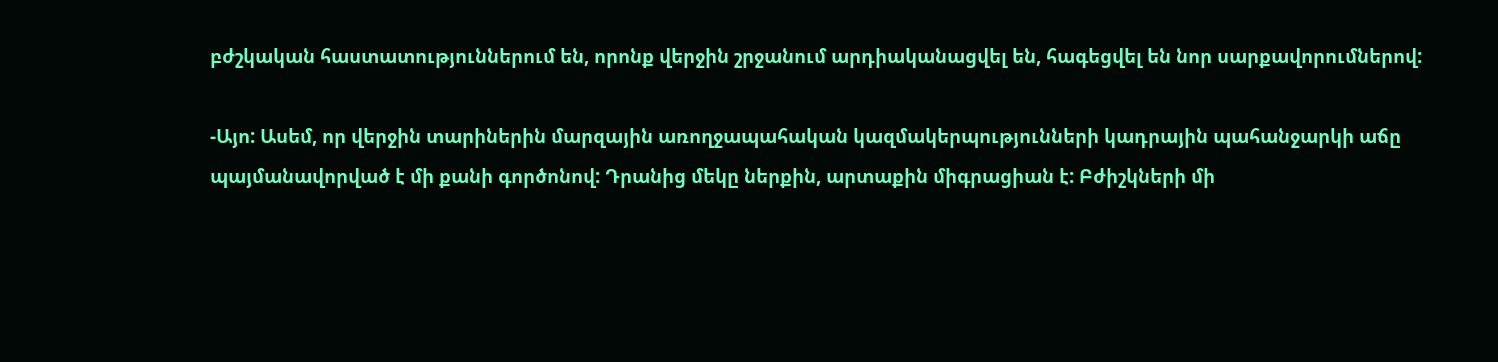բժշկական հաստատություններում են, որոնք վերջին շրջանում արդիականացվել են, հագեցվել են նոր սարքավորումներով:

-Այո: Ասեմ, որ վերջին տարիներին մարզային առողջապահական կազմակերպությունների կադրային պահանջարկի աճը պայմանավորված է մի քանի գործոնով: Դրանից մեկը ներքին, արտաքին միգրացիան է: Բժիշկների մի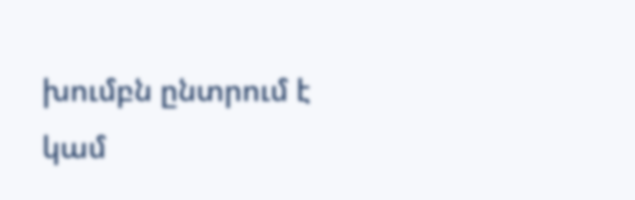խումբն ընտրում է կամ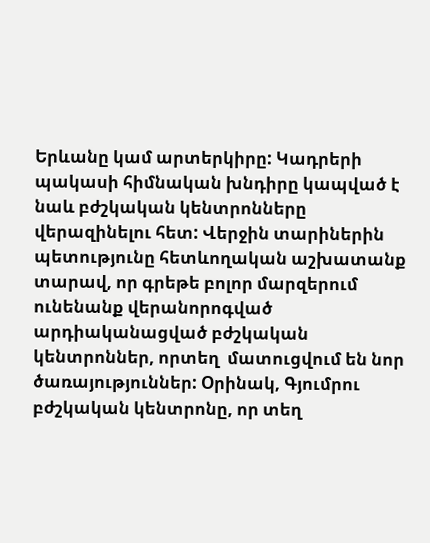Երևանը կամ արտերկիրը: Կադրերի պակասի հիմնական խնդիրը կապված է նաև բժշկական կենտրոնները վերազինելու հետ: Վերջին տարիներին պետությունը հետևողական աշխատանք տարավ, որ գրեթե բոլոր մարզերում ունենանք վերանորոգված արդիականացված բժշկական կենտրոններ, որտեղ  մատուցվում են նոր ծառայություններ: Օրինակ, Գյումրու բժշկական կենտրոնը, որ տեղ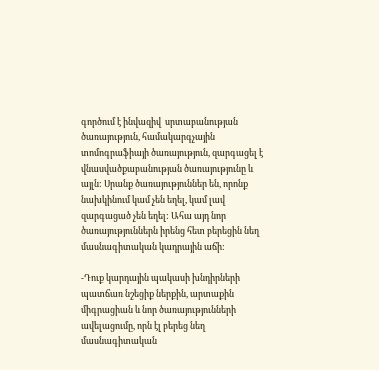գործում է ինվազիվ  սրտաբանության ծառայություն, համակարգչային տոմոգրաֆիայի ծառայություն, զարգացել է վնասվածքաբանության ծառայությունը և այլն: Սրանք ծառայություններ են, որոնք նախկինում կամ չեն եղել, կամ լավ զարգացած չեն եղել: Ահա այդ նոր ծառայություններն իրենց հետ բերեցին նեղ մասնագիտական կադրային աճի:

-Դուք կարդային պակասի խնդիրների պատճառ նշեցիք ներքին, արտաքին միգրացիան և նոր ծառայությունների ավելացումը, որն էլ բերեց նեղ մասնագիտական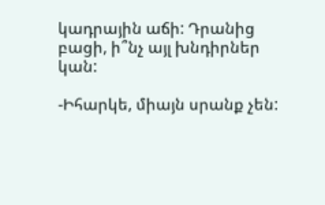կադրային աճի: Դրանից բացի, ի՞նչ այլ խնդիրներ կան:

-Իհարկե, միայն սրանք չեն: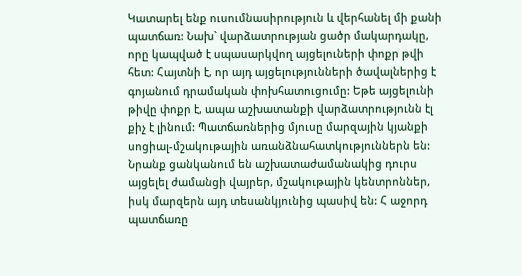Կատարել ենք ուսումնասիրություն և վերհանել մի քանի պատճառ: Նախ` վարձատրության ցածր մակարդակը, որը կապված է սպասարկվող այցելուների փոքր թվի հետ: Հայտնի է, որ այդ այցելությունների ծավալներից է գոյանում դրամական փոխհատուցումը: Եթե այցելունի թիվը փոքր է, ապա աշխատանքի վարձատրությունն էլ  քիչ է լինում: Պատճառներից մյուսը մարզային կյանքի սոցիալ-մշակութային առանձնահատկություններն են: Նրանք ցանկանում են աշխատաժամանակից դուրս այցելել ժամանցի վայրեր, մշակութային կենտրոններ, իսկ մարզերն այդ տեսանկյունից պասիվ են: Հ աջորդ պատճառը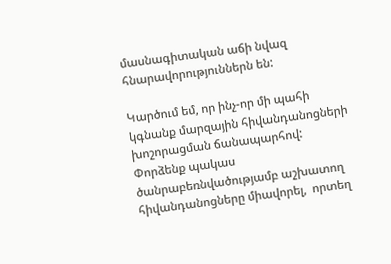մասնագիտական աճի նվազ հնարավորություններն են:

Կարծում եմ, որ ինչ-որ մի պահի կգնանք մարզային հիվանդանոցների խոշորացման ճանապարհով: Փորձենք պակաս ծանրաբեռնվածությամբ աշխատող հիվանդանոցները միավորել,  որտեղ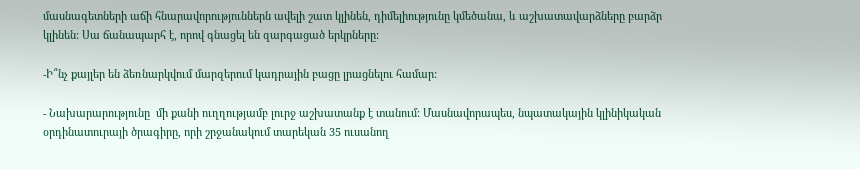մասնագետների աճի հնարավորություններն ավելի շատ կլինեն, դիմելիությունը կմեծանա, և աշխատավարձները բարձր կլինեն: Սա ճանապարհ է, որով գնացել են զարգացած երկրները:

-Ի՞նչ քայլեր են ձեռնարկվում մարզերում կադրային բացը լրացնելու համար:

- Նախարարությունը  մի քանի ուղղությամբ լուրջ աշխատանք է տանում: Մասնավորապես, նպատակային կլինիկական օրդինատուրայի ծրագիրը, որի շրջանակում տարեկան 35 ուսանող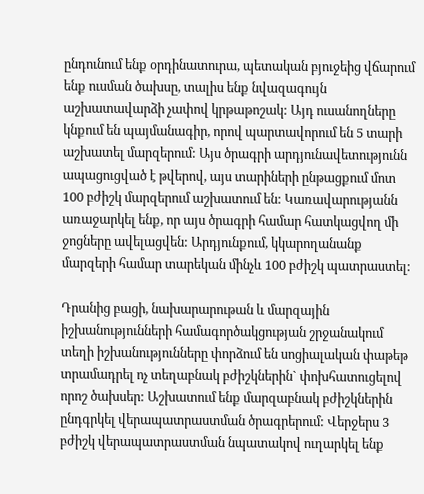ընդունում ենք օրդինատուրա, պետական բյուջեից վճարում ենք ուսման ծախսը, տալիս ենք նվազագույն աշխատավարձի չափով կրթաթոշակ: Այդ ուսանողները կնքում են պայմանագիր, որով պարտավորում են 5 տարի աշխատել մարզերում: Այս ծրագրի արդյունավետությունն ապացուցված է թվերով, այս տարիների ընթացքում մոտ 100 բժիշկ մարզերում աշխատում են: Կառավարությանն առաջարկել ենք, որ այս ծրագրի համար հատկացվող մի ջոցները ավելացվեն: Արդյունքում, կկարողանանք մարզերի համար տարեկան մինչև 100 բժիշկ պատրաստել:

Դրանից բացի, նախարարութան և մարզային իշխանությունների համագործակցության շրջանակում տեղի իշխանությունները փորձում են սոցիալական փաթեթ տրամադրել ոչ տեղաբնակ բժիշկներին` փոխհատուցելով որոշ ծախսեր: Աշխատում ենք մարզաբնակ բժիշկներին ընդգրկել վերապատրաստման ծրագրերում: Վերջերս 3 բժիշկ վերապատրաստման նպատակով ուղարկել ենք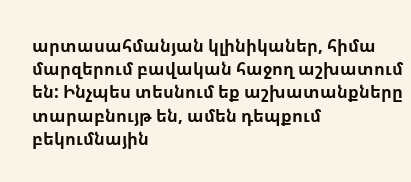արտասահմանյան կլինիկաներ, հիմա մարզերում բավական հաջող աշխատում են: Ինչպես տեսնում եք աշխատանքները տարաբնույթ են, ամեն դեպքում բեկումնային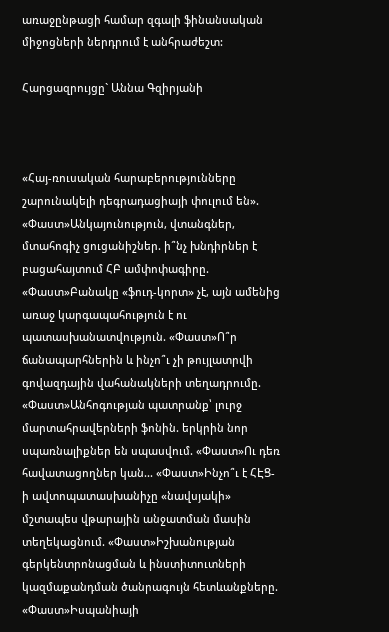առաջընթացի համար զգալի ֆինանսական միջոցների ներդրում է անհրաժեշտ:

Հարցազրույցը` Աննա Գզիրյանի



«Հայ-ռուսական հարաբերությունները շարունակելի դեգրադացիայի փուլում են». «Փաստ»Անկայունություն, վտանգներ, մտահոգիչ ցուցանիշներ. ի՞նչ խնդիրներ է բացահայտում ՀԲ ամփոփագիրը. «Փաստ»Բանակը «ֆուդ-կորտ» չէ, այն ամենից առաջ կարգապահություն է ու պատասխանատվություն. «Փաստ»Ո՞ր ճանապարհներին և ինչո՞ւ չի թույլատրվի գովազդային վահանակների տեղադրումը. «Փաստ»Անհոգության պատրանք՝ լուրջ մարտահրավերների ֆոնին. երկրին նոր սպառնալիքներ են սպասվում. «Փաստ»Ու դեռ հավատացողներ կան... «Փաստ»Ինչո՞ւ է ՀԷՑ-ի ավտոպատասխանիչը «նավսյակի» մշտապես վթարային անջատման մասին տեղեկացնում. «Փաստ»Իշխանության գերկենտրոնացման և ինստիտուտների կազմաքանդման ծանրագույն հետևանքները. «Փաստ»Իսպանիայի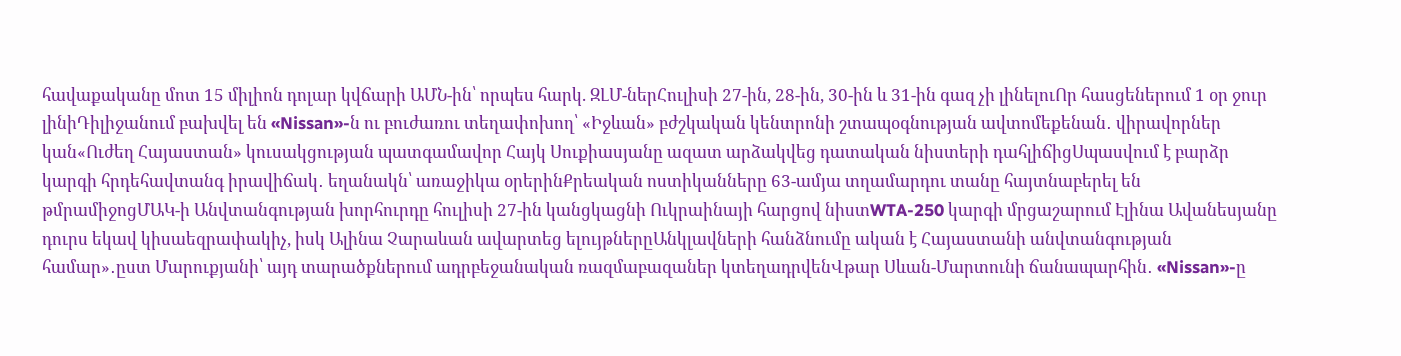հավաքականը մոտ 15 միլիոն դոլար կվճարի ԱՄՆ-ին՝ որպես հարկ. ԶԼՄ-ներՀուլիսի 27-ին, 28-ին, 30-ին և 31-ին գազ չի լինելուՈր հասցեներում 1 օր ջուր լինիԴիլիջանում բախվել են «Nissan»-ն ու բուժառու տեղափոխող՝ «Իջևան» բժշկական կենտրոնի շտապօգնության ավտոմեքենան․ վիրավորներ կան«Ուժեղ Հայաստան» կուսակցության պատգամավոր Հայկ Սուքիասյանը ազատ արձակվեց դատական նիստերի դահլիճիցՍպասվում է բարձր կարգի հրդեհավտանգ իրավիճակ․ եղանակն՝ առաջիկա օրերինՔրեական ոստիկանները 63-ամյա տղամարդու տանը հայտնաբերել են թմրամիջոցՄԱԿ-ի Անվտանգության խորհուրդը հուլիսի 27-ին կանցկացնի Ուկրաինայի հարցով նիստWTA-250 կարգի մրցաշարում Էլինա Ավանեսյանը դուրս եկավ կիսաեզրափակիչ, իսկ Ալինա Չարաևան ավարտեց ելույթներըԱնկլավների հանձնումը ական է Հայաստանի անվտանգության համար»․ըստ Մարուքյանի՝ այդ տարածքներում ադրբեջանական ռազմաբազաներ կտեղադրվենՎթար Սևան-Մարտունի ճանապարհին․ «Nissan»-ը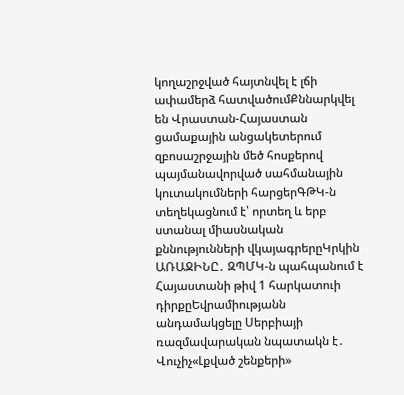կողաշրջված հայտնվել է լճի ափամերձ հատվածումՔննարկվել են Վրաստան-Հայաստան ցամաքային անցակետերում զբոսաշրջային մեծ հոսքերով պայմանավորված սահմանային կուտակումների հարցերԳԹԿ-ն տեղեկացնում է՝ որտեղ և երբ ստանալ միասնական քննությունների վկայագրերըԿրկին ԱՌԱՋԻՆԸ․ ԶՊՄԿ-ն պահպանում է Հայաստանի թիվ 1 հարկատուի դիրքըԵվրամիությանն անդամակցելը Սերբիայի ռազմավարական նպատակն է․ Վուչիչ«Լքված շենքերի»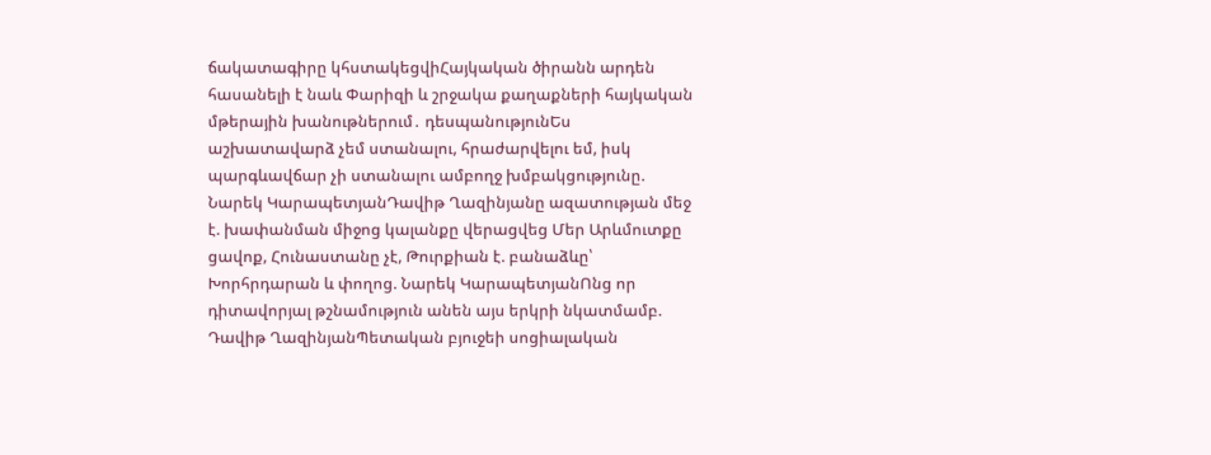ճակատագիրը կհստակեցվիՀայկական ծիրանն արդեն հասանելի է նաև Փարիզի և շրջակա քաղաքների հայկական մթերային խանութներում․ դեսպանությունԵս աշխատավարձ չեմ ստանալու, հրաժարվելու եմ, իսկ պարգևավճար չի ստանալու ամբողջ խմբակցությունը. Նարեկ ԿարապետյանԴավիթ Ղազինյանը ազատության մեջ է. խափանման միջոց կալանքը վերացվեց Մեր Արևմուտքը ցավոք, Հունաստանը չէ, Թուրքիան է. բանաձևը՝ Խորհրդարան և փողոց. Նարեկ ԿարապետյանՈնց որ դիտավորյալ թշնամություն անեն այս երկրի նկատմամբ. Դավիթ ՂազինյանՊետական բյուջեի սոցիալական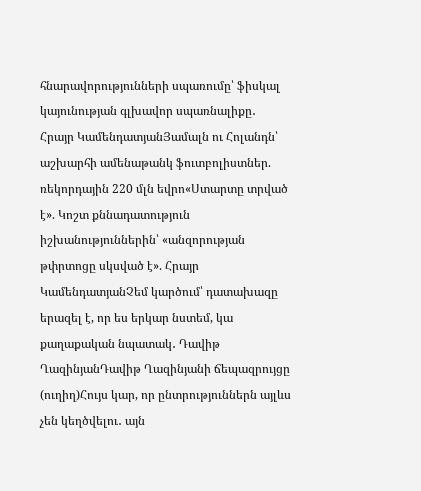հնարավորությունների սպառումը՝ ֆիսկալ կայունության գլխավոր սպառնալիքը․ Հրայր ԿամենդատյանՅամալն ու Հոլանդն՝ աշխարհի ամենաթանկ ֆուտբոլիստներ. ռեկորդային 220 մլն եվրո«Ստարտը տրված է». Կոշտ քննադատություն իշխանություններին՝ «անզորության թփրտոցը սկսված է». Հրայր ԿամենդատյանՉեմ կարծում՝ դատախազը երազել է, որ ես երկար նստեմ, կա քաղաքական նպատակ․ Դավիթ ՂազինյանԴավիթ Ղազինյանի ճեպազրույցը (ուղիղ)Հույս կար, որ ընտրություններն այլևս չեն կեղծվելու․ այն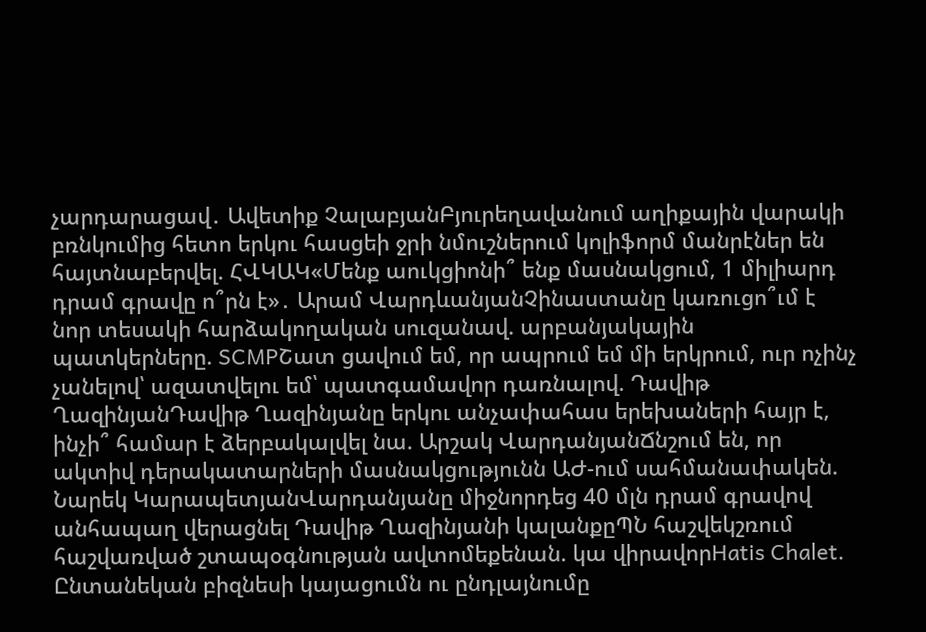չարդարացավ․ Ավետիք ՉալաբյանԲյուրեղավանում աղիքային վարակի բռնկումից հետո երկու հասցեի ջրի նմուշներում կոլիֆորմ մանրէներ են հայտնաբերվել. ՀՎԿԱԿ«Մենք աուկցիոնի՞ ենք մասնակցում, 1 միլիարդ դրամ գրավը ո՞րն է»․ Արամ ՎարդևանյանՉինաստանը կառուցո՞ւմ է նոր տեսակի հարձակողական սուզանավ. արբանյակային պատկերները. SCMPՇատ ցավում եմ, որ ապրում եմ մի երկրում, ուր ոչինչ չանելով՝ ազատվելու եմ՝ պատգամավոր դառնալով. Դավիթ ՂազինյանԴավիթ Ղազինյանը երկու անչափահաս երեխաների հայր է, ինչի՞ համար է ձերբակալվել նա. Արշակ ՎարդանյանՃնշում են, որ ակտիվ դերակատարների մասնակցությունն ԱԺ-ում սահմանափակեն. Նարեկ ԿարապետյանՎարդանյանը միջնորդեց 40 մլն դրամ գրավով անհապաղ վերացնել Դավիթ Ղազինյանի կալանքըՊՆ հաշվեկշռում հաշվառված շտապօգնության ավտոմեքենան. կա վիրավորHatis Chalet. Ընտանեկան բիզնեսի կայացումն ու ընդլայնումը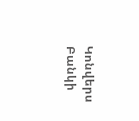Կոնվերս Բանկի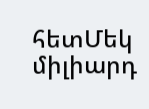հետՄեկ միլիարդ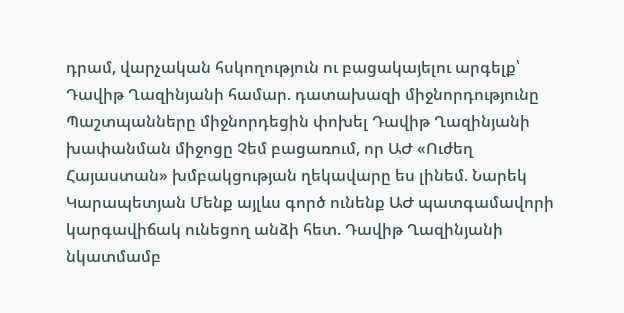դրամ, վարչական հսկողություն ու բացակայելու արգելք՝ Դավիթ Ղազինյանի համար. դատախազի միջնորդությունը Պաշտպանները միջնորդեցին փոխել Դավիթ Ղազինյանի խափանման միջոցը Չեմ բացառում, որ ԱԺ «Ուժեղ Հայաստան» խմբակցության ղեկավարը ես լինեմ. Նարեկ Կարապետյան Մենք այլևս գործ ունենք ԱԺ պատգամավորի կարգավիճակ ունեցող անձի հետ. Դավիթ Ղազինյանի նկատմամբ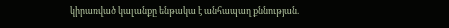կիրառված կալանքը ենթակա է անհապաղ քննության.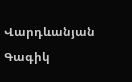Վարդևանյան Գագիկ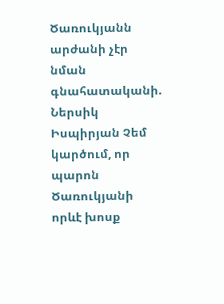Ծառուկյանն արժանի չէր նման գնահատականի. Ներսիկ Իսպիրյան Չեմ կարծում, որ պարոն Ծառուկյանի որևէ խոսք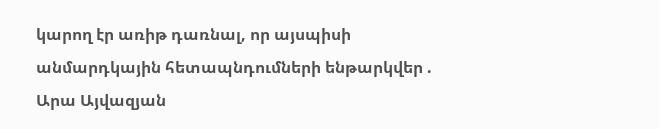կարող էր առիթ դառնալ, որ այսպիսի անմարդկային հետապնդումների ենթարկվեր . Արա Այվազյան